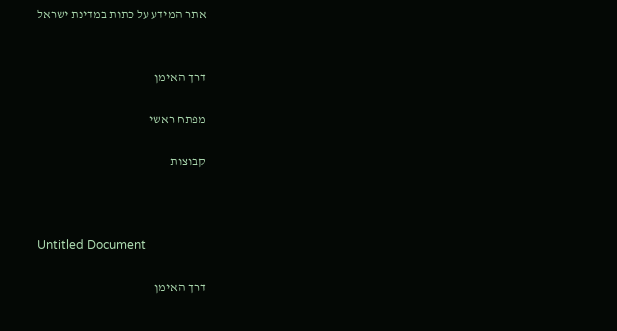אתר המידע על כתות במדינת ישראל


דרך האימן

מפתח ראשי

קבוצות



Untitled Document

דרך האימן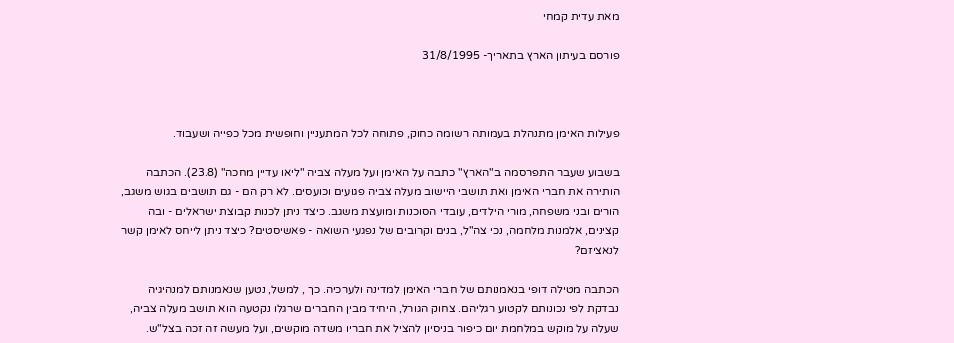מאת עדית קמחי

פורסם בעיתון הארץ בתאריך- 31/8/1995



פעילות האימן מתנהלת בעמותה רשומה כחוק, פתוחה לכל המתעניין וחופשית מכל כפייה ושעבוד.

בשבוע שעבר התפרסמה ב"הארץ" כתבה על האימן ועל מעלה צביה "ליאו עדיין מחכה" (23.8). הכתבה הותירה את חברי האימן ואת תושבי היישוב מעלה צביה פגועים וכועסים. לא רק הם - גם תושבים בגוש משגב, הורים ובני משפחה, מורי הילדים, עובדי הסוכנות ומועצת משגב. כיצד ניתן לכנות קבוצת ישראלים - ובה קצינים, אלמנות מלחמה, נכי צה"ל, בנים וקרובים של נפגעי השואה - פאשיסטים? כיצד ניתן לייחס לאימן קשר לנאציזם?

הכתבה מטילה דופי בנאמנותם של חברי האימן למדינה ולערכיה. כך , למשל, נטען שנאמנותם למנהיגיה נבדקת לפי נכונותם לקטוע רגליהם. צחוק הגורל, היחיד מבין החברים שרגלו נקטעה הוא תושב מעלה צביה, שעלה על מוקש במלחמת יום כיפור בניסיון להציל את חבריו משדה מוקשים, ועל מעשה זה זכה בצל"ש.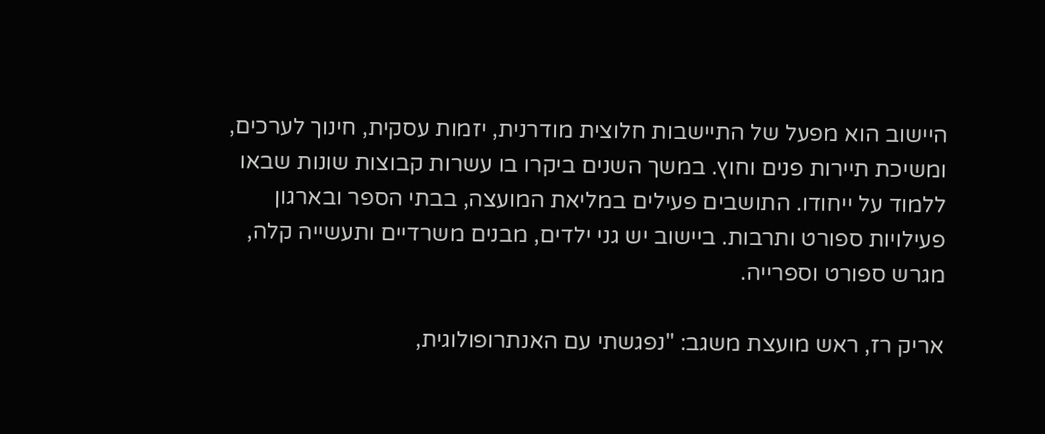היישוב הוא מפעל של התיישבות חלוצית מודרנית, יזמות עסקית, חינוך לערכים, ומשיכת תיירות פנים וחוץ. במשך השנים ביקרו בו עשרות קבוצות שונות שבאו ללמוד על ייחודו. התושבים פעילים במליאת המועצה, בבתי הספר ובארגון פעילויות ספורט ותרבות. ביישוב יש גני ילדים, מבנים משרדיים ותעשייה קלה, מגרש ספורט וספרייה.

אריק רז, ראש מועצת משגב: "נפגשתי עם האנתרופולוגית,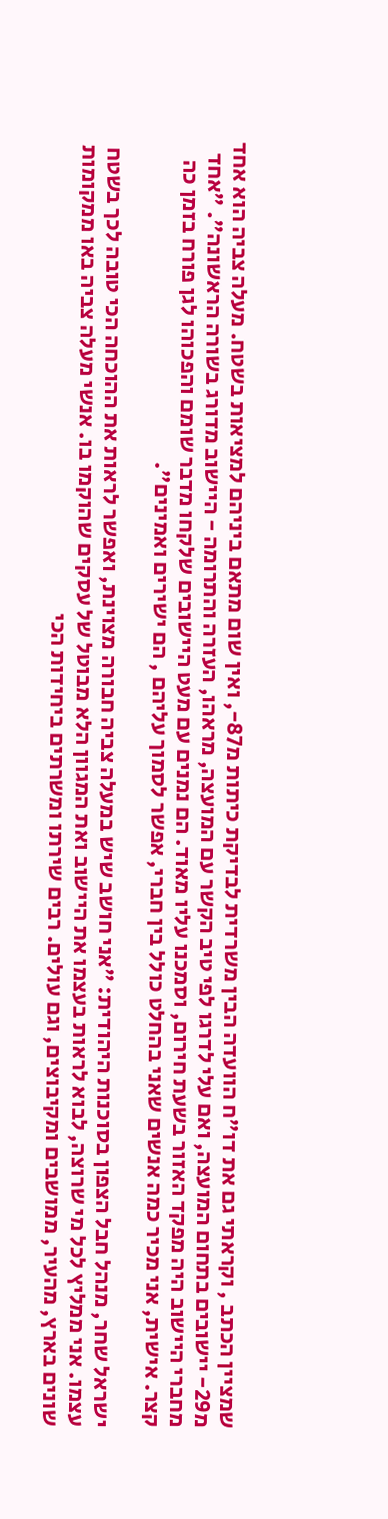שמציין הכתב , וקראתי גם את דו"ח הוועדה הבין משרדית לבדיקת כיתות מ87-, ואין שום מתאם ביניהם למציאות בשטח. מעלה צביה הוא אחד מ29- יישובים בתחום המועצה, ואם עלי לדרגו לפי טיב הקשר עם המועצה, מראהו, העזרה והתרומה - היישוב מדורג בשורה הראשונה". "אחד מחברי היישוב היה מפקד האזור בשעת חירום, וסמכנו עליו מאוד. הם נמנים עם מעט היישובים שלקחו מדבר שומם והפכוהו לגן פורח בזמן כה קצר. אישית, אני מכיר כמה אנשים שאני בהחלט כולל בין חברי, אפשר לסמוך עליהם , הם ישירים ואמינים".

ישראל שחר, מנהל חבל הצפון בסוכנות היהודית: "אני חושב שיש במעלה צביה חבורה מצוינת, ואפשר לראות את ההוכחה הכי טובה לכך בשטח עצמו. אני ממליץ לכל מי שרוצה, לבוא לראות בעצמו את היישוב ואת המגוון הלא מבוטל של עסקים שהוקמו בו. אנשי מעלה צביה באו ממקומות שונים בארץ, מהעיר, ממושבים ומקיבוצים, וגם עולים. רבים שירתו ומשרתים ביחידות הכי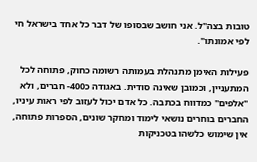טובות בצה"ל. אני חושב שבסופו של דבר כל אחד בישראל חי לפי אמונתו".

פעילות האימן מתנהלת בעמותה רשומה כחוק, פתוחה לכל המתעניין, וכמובן שאינה סודית. באגודה כ400- חברים, ולא "אלפים" כמדווח בכתבה. כל אדם יכול לעזוב לפי ראות עיניו, החברים בוחרים נושאי לימוד ומחקר שונים, הספרות פתוחה, אין שימוש כלשהו בטכניקות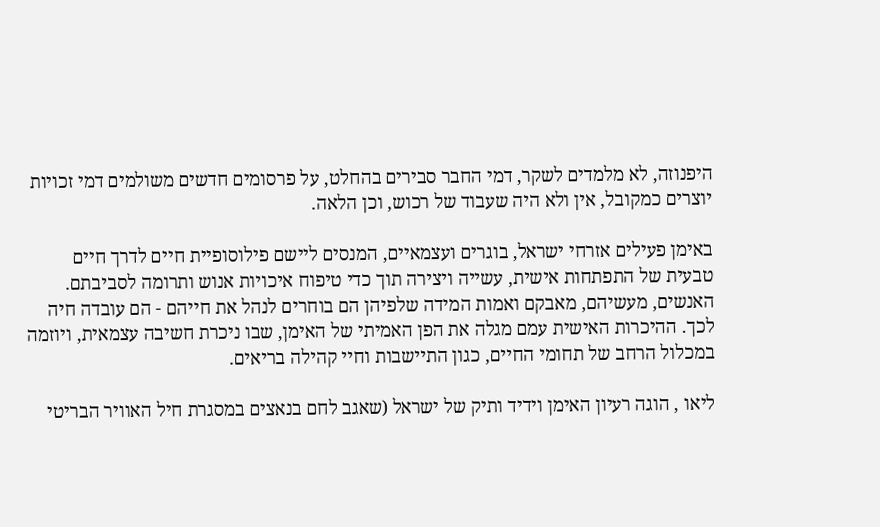היפנוזה, לא מלמדים לשקר, דמי החבר סבירים בהחלט, על פרסומים חדשים משולמים דמי זכויות יוצרים כמקובל, אין ולא היה שעבוד של רכוש, וכן הלאה.

באימן פעילים אזרחי ישראל, בוגרים ועצמאיים, המנסים ליישם פילוסופיית חיים לדרך חיים טבעית של התפתחות אישית, עשייה ויצירה תוך כדי טיפוח איכויות אנוש ותרומה לסביבתם. האנשים, מעשיהם, מאבקם ואמות המידה שלפיהן הם בוחרים לנהל את חייהם - הם עובדה חיה לכך. ההיכרות האישית עמם מגלה את הפן האמיתי של האימן, שבו ניכרת חשיבה עצמאית, ויוזמה במכלול הרחב של תחומי החיים, כגון התיישבות וחיי קהילה בריאים.

ליאו , הוגה רעיון האימן וידיד ותיק של ישראל (שאגב לחם בנאצים במסגרת חיל האוויר הבריטי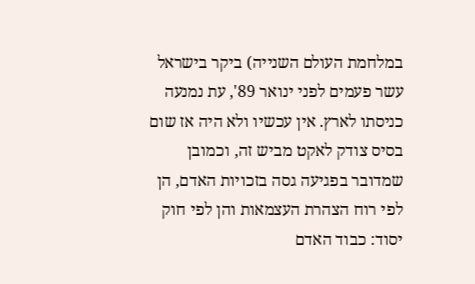במלחמת העולם השנייה) ביקר בישראל עשר פעמים לפני ינואר 89', עת נמנעה כניסתו לארץ. אין עכשיו ולא היה אז שום בסיס צודק לאקט מביש זה, וכמובן שמדובר בפגיעה גסה בזכויות האדם, הן לפי רוח הצהרת העצמאות והן לפי חוק יסוד: כבוד האדם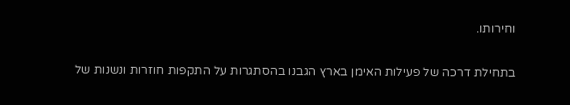וחירותו.

בתחילת דרכה של פעילות האימן בארץ הגבנו בהסתגרות על התקפות חוזרות ונשנות של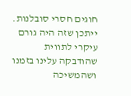חוגים חסרי סובלנות. ייתכן שזה היה גורם עיקרי לתווית שהודבקה עלינו בזמנו ושהמשיכה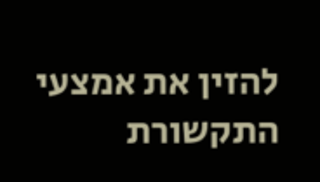להזין את אמצעי התקשורת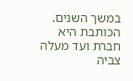במשך השנים. הכותבת היא חברת ועד מעלה צביה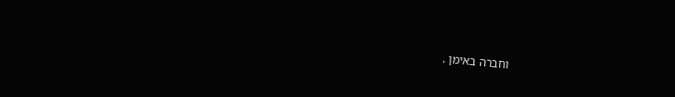וחברה באימן .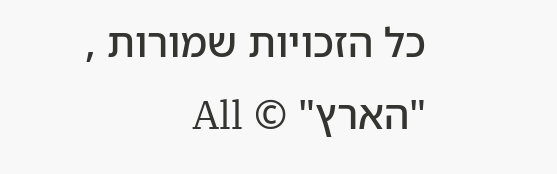כל הזכויות שמורות , "הארץ" © All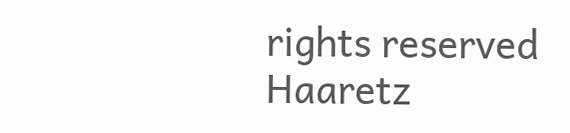rights reserved Haaretz